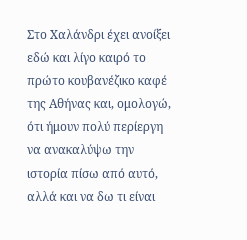Στο Χαλάνδρι έχει ανοίξει εδώ και λίγο καιρό το πρώτο κουβανέζικο καφέ της Αθήνας και, ομολογώ, ότι ήμουν πολύ περίεργη να ανακαλύψω την ιστορία πίσω από αυτό, αλλά και να δω τι είναι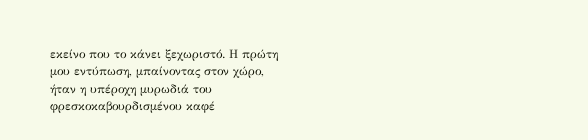εκείνο που το κάνει ξεχωριστό. Η πρώτη μου εντύπωση, μπαίνοντας στον χώρο, ήταν η υπέροχη μυρωδιά του φρεσκοκαβουρδισμένου καφέ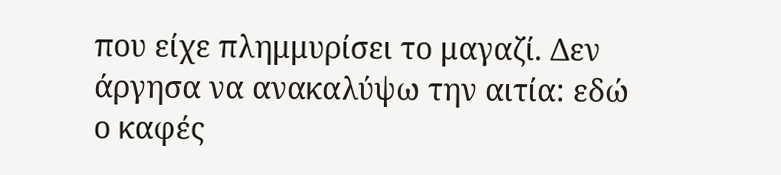που είχε πλημμυρίσει το μαγαζί. Δεν άργησα να ανακαλύψω την αιτία: εδώ ο καφές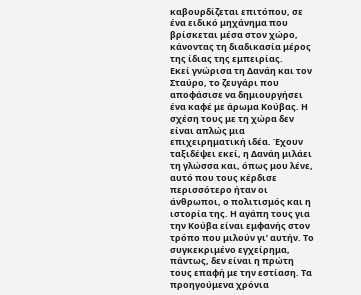καβουρδίζεται επιτόπου, σε ένα ειδικό μηχάνημα που βρίσκεται μέσα στον χώρο, κάνοντας τη διαδικασία μέρος της ίδιας της εμπειρίας.
Εκεί γνώρισα τη Δανάη και τον Σταύρο, το ζευγάρι που αποφάσισε να δημιουργήσει ένα καφέ με άρωμα Κούβας. Η σχέση τους με τη χώρα δεν είναι απλώς μια επιχειρηματική ιδέα. Έχουν ταξιδέψει εκεί, η Δανάη μιλάει τη γλώσσα και, όπως μου λένε, αυτό που τους κέρδισε περισσότερο ήταν οι άνθρωποι, ο πολιτισμός και η ιστορία της. Η αγάπη τους για την Κούβα είναι εμφανής στον τρόπο που μιλούν γι’ αυτήν. Το συγκεκριμένο εγχείρημα, πάντως, δεν είναι η πρώτη τους επαφή με την εστίαση. Τα προηγούμενα χρόνια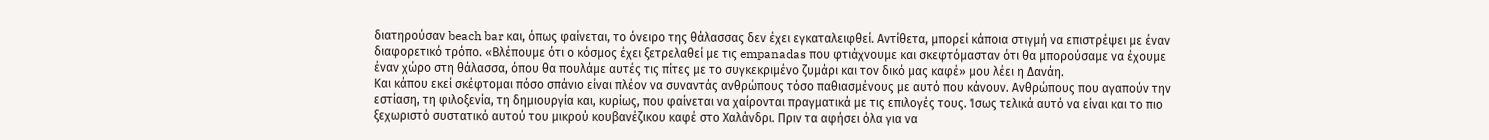διατηρούσαν beach bar και, όπως φαίνεται, το όνειρο της θάλασσας δεν έχει εγκαταλειφθεί. Αντίθετα, μπορεί κάποια στιγμή να επιστρέψει με έναν διαφορετικό τρόπο. «Βλέπουμε ότι ο κόσμος έχει ξετρελαθεί με τις empanadas που φτιάχνουμε και σκεφτόμασταν ότι θα μπορούσαμε να έχουμε έναν χώρο στη θάλασσα, όπου θα πουλάμε αυτές τις πίτες με το συγκεκριμένο ζυμάρι και τον δικό μας καφέ» μου λέει η Δανάη.
Και κάπου εκεί σκέφτομαι πόσο σπάνιο είναι πλέον να συναντάς ανθρώπους τόσο παθιασμένους με αυτό που κάνουν. Ανθρώπους που αγαπούν την εστίαση, τη φιλοξενία, τη δημιουργία και, κυρίως, που φαίνεται να χαίρονται πραγματικά με τις επιλογές τους. Ίσως τελικά αυτό να είναι και το πιο ξεχωριστό συστατικό αυτού του μικρού κουβανέζικου καφέ στο Χαλάνδρι. Πριν τα αφήσει όλα για να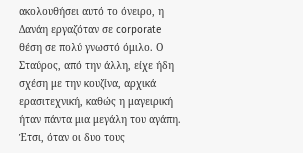ακολουθήσει αυτό το όνειρο, η Δανάη εργαζόταν σε corporate θέση σε πολύ γνωστό όμιλο. Ο Σταύρος, από την άλλη, είχε ήδη σχέση με την κουζίνα, αρχικά ερασιτεχνική, καθώς η μαγειρική ήταν πάντα μια μεγάλη του αγάπη. Έτσι, όταν οι δυο τους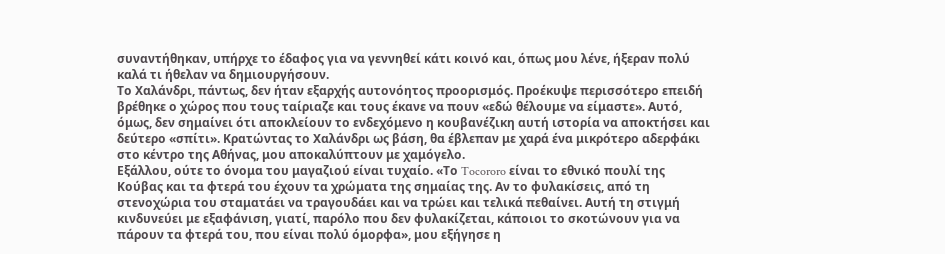συναντήθηκαν, υπήρχε το έδαφος για να γεννηθεί κάτι κοινό και, όπως μου λένε, ήξεραν πολύ καλά τι ήθελαν να δημιουργήσουν.
Το Χαλάνδρι, πάντως, δεν ήταν εξαρχής αυτονόητος προορισμός. Προέκυψε περισσότερο επειδή βρέθηκε ο χώρος που τους ταίριαζε και τους έκανε να πουν «εδώ θέλουμε να είμαστε». Αυτό, όμως, δεν σημαίνει ότι αποκλείουν το ενδεχόμενο η κουβανέζικη αυτή ιστορία να αποκτήσει και δεύτερο «σπίτι». Κρατώντας το Χαλάνδρι ως βάση, θα έβλεπαν με χαρά ένα μικρότερο αδερφάκι στο κέντρο της Αθήνας, μου αποκαλύπτουν με χαμόγελο.
Εξάλλου, ούτε το όνομα του μαγαζιού είναι τυχαίο. «Το Tocororo είναι το εθνικό πουλί της Κούβας και τα φτερά του έχουν τα χρώματα της σημαίας της. Αν το φυλακίσεις, από τη στενοχώρια του σταματάει να τραγουδάει και να τρώει και τελικά πεθαίνει. Αυτή τη στιγμή κινδυνεύει με εξαφάνιση, γιατί, παρόλο που δεν φυλακίζεται, κάποιοι το σκοτώνουν για να πάρουν τα φτερά του, που είναι πολύ όμορφα», μου εξήγησε η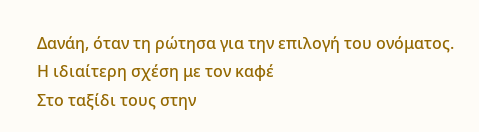Δανάη, όταν τη ρώτησα για την επιλογή του ονόματος.
Η ιδιαίτερη σχέση με τον καφέ
Στο ταξίδι τους στην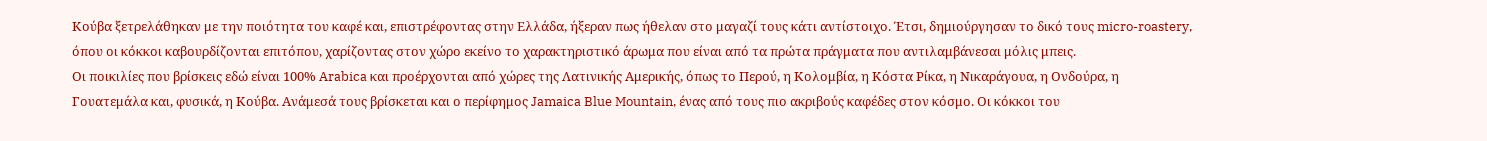Κούβα ξετρελάθηκαν με την ποιότητα του καφέ και, επιστρέφοντας στην Ελλάδα, ήξεραν πως ήθελαν στο μαγαζί τους κάτι αντίστοιχο. Έτσι, δημιούργησαν το δικό τους micro-roastery, όπου οι κόκκοι καβουρδίζονται επιτόπου, χαρίζοντας στον χώρο εκείνο το χαρακτηριστικό άρωμα που είναι από τα πρώτα πράγματα που αντιλαμβάνεσαι μόλις μπεις.
Οι ποικιλίες που βρίσκεις εδώ είναι 100% Arabica και προέρχονται από χώρες της Λατινικής Αμερικής, όπως το Περού, η Κολομβία, η Κόστα Ρίκα, η Νικαράγουα, η Ονδούρα, η Γουατεμάλα και, φυσικά, η Κούβα. Ανάμεσά τους βρίσκεται και ο περίφημος Jamaica Blue Mountain, ένας από τους πιο ακριβούς καφέδες στον κόσμο. Οι κόκκοι του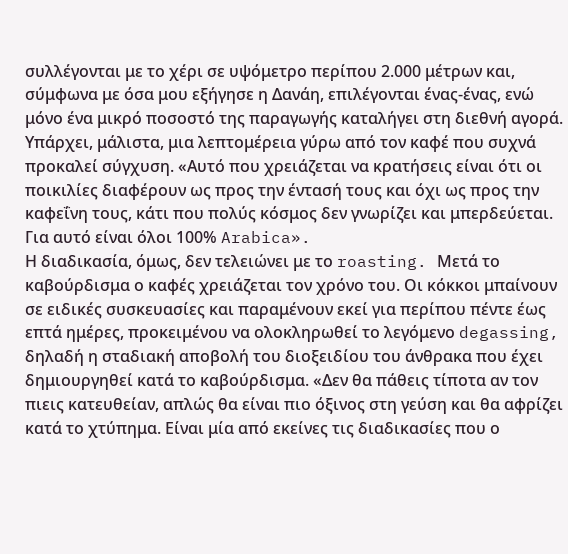συλλέγονται με το χέρι σε υψόμετρο περίπου 2.000 μέτρων και, σύμφωνα με όσα μου εξήγησε η Δανάη, επιλέγονται ένας-ένας, ενώ μόνο ένα μικρό ποσοστό της παραγωγής καταλήγει στη διεθνή αγορά. Υπάρχει, μάλιστα, μια λεπτομέρεια γύρω από τον καφέ που συχνά προκαλεί σύγχυση. «Αυτό που χρειάζεται να κρατήσεις είναι ότι οι ποικιλίες διαφέρουν ως προς την έντασή τους και όχι ως προς την καφεΐνη τους, κάτι που πολύς κόσμος δεν γνωρίζει και μπερδεύεται. Για αυτό είναι όλοι 100% Arabica».
Η διαδικασία, όμως, δεν τελειώνει με το roasting. Μετά το καβούρδισμα ο καφές χρειάζεται τον χρόνο του. Οι κόκκοι μπαίνουν σε ειδικές συσκευασίες και παραμένουν εκεί για περίπου πέντε έως επτά ημέρες, προκειμένου να ολοκληρωθεί το λεγόμενο degassing, δηλαδή η σταδιακή αποβολή του διοξειδίου του άνθρακα που έχει δημιουργηθεί κατά το καβούρδισμα. «Δεν θα πάθεις τίποτα αν τον πιεις κατευθείαν, απλώς θα είναι πιο όξινος στη γεύση και θα αφρίζει κατά το χτύπημα. Είναι μία από εκείνες τις διαδικασίες που ο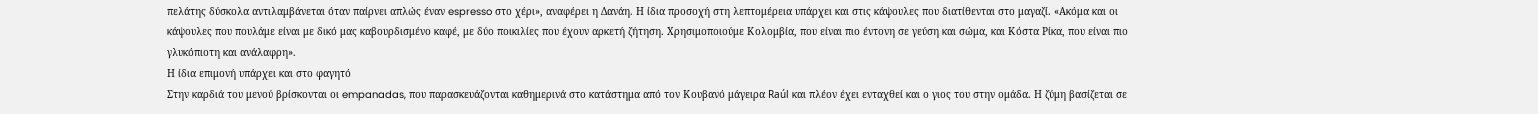πελάτης δύσκολα αντιλαμβάνεται όταν παίρνει απλώς έναν espresso στο χέρι», αναφέρει η Δανάη. Η ίδια προσοχή στη λεπτομέρεια υπάρχει και στις κάψουλες που διατίθενται στο μαγαζί. «Ακόμα και οι κάψουλες που πουλάμε είναι με δικό μας καβουρδισμένο καφέ, με δύο ποικιλίες που έχουν αρκετή ζήτηση. Χρησιμοποιούμε Κολομβία, που είναι πιο έντονη σε γεύση και σώμα, και Κόστα Ρίκα, που είναι πιο γλυκόπιοτη και ανάλαφρη».
Η ίδια επιμονή υπάρχει και στο φαγητό
Στην καρδιά του μενού βρίσκονται οι empanadas, που παρασκευάζονται καθημερινά στο κατάστημα από τον Κουβανό μάγειρα Raúl και πλέον έχει ενταχθεί και ο γιος του στην ομάδα. Η ζύμη βασίζεται σε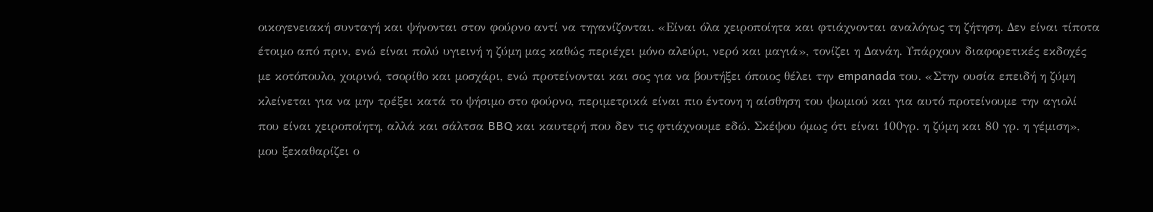οικογενειακή συνταγή και ψήνονται στον φούρνο αντί να τηγανίζονται. «Είναι όλα χειροποίητα και φτιάχνονται αναλόγως τη ζήτηση. Δεν είναι τίποτα έτοιμο από πριν, ενώ είναι πολύ υγιεινή η ζύμη μας καθώς περιέχει μόνο αλεύρι, νερό και μαγιά», τονίζει η Δανάη. Υπάρχουν διαφορετικές εκδοχές με κοτόπουλο, χοιρινό, τσορίθο και μοσχάρι, ενώ προτείνονται και σος για να βουτήξει όποιος θέλει την empanada του. «Στην ουσία επειδή η ζύμη κλείνεται για να μην τρέξει κατά το ψήσιμο στο φούρνο, περιμετρικά είναι πιο έντονη η αίσθηση του ψωμιού και για αυτό προτείνουμε την αγιολί που είναι χειροποίητη, αλλά και σάλτσα BBQ και καυτερή που δεν τις φτιάχνουμε εδώ. Σκέψου όμως ότι είναι 100γρ. η ζύμη και 80 γρ. η γέμιση», μου ξεκαθαρίζει ο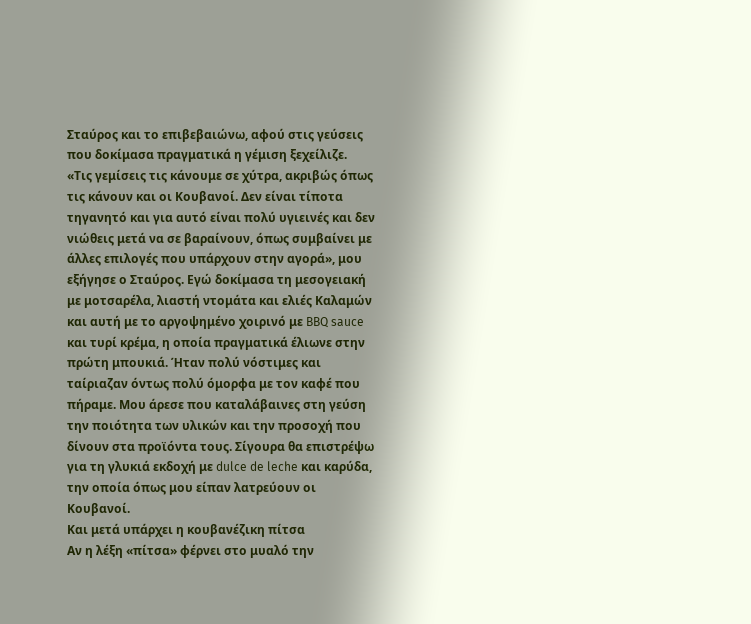Σταύρος και το επιβεβαιώνω, αφού στις γεύσεις που δοκίμασα πραγματικά η γέμιση ξεχείλιζε.
«Τις γεμίσεις τις κάνουμε σε χύτρα, ακριβώς όπως τις κάνουν και οι Κουβανοί. Δεν είναι τίποτα τηγανητό και για αυτό είναι πολύ υγιεινές και δεν νιώθεις μετά να σε βαραίνουν, όπως συμβαίνει με άλλες επιλογές που υπάρχουν στην αγορά», μου εξήγησε ο Σταύρος. Εγώ δοκίμασα τη μεσογειακή με μοτσαρέλα, λιαστή ντομάτα και ελιές Καλαμών και αυτή με το αργοψημένο χοιρινό με BBQ sauce και τυρί κρέμα, η οποία πραγματικά έλιωνε στην πρώτη μπουκιά. Ήταν πολύ νόστιμες και ταίριαζαν όντως πολύ όμορφα με τον καφέ που πήραμε. Μου άρεσε που καταλάβαινες στη γεύση την ποιότητα των υλικών και την προσοχή που δίνουν στα προϊόντα τους. Σίγουρα θα επιστρέψω για τη γλυκιά εκδοχή με dulce de leche και καρύδα, την οποία όπως μου είπαν λατρεύουν οι Κουβανοί.
Και μετά υπάρχει η κουβανέζικη πίτσα
Αν η λέξη «πίτσα» φέρνει στο μυαλό την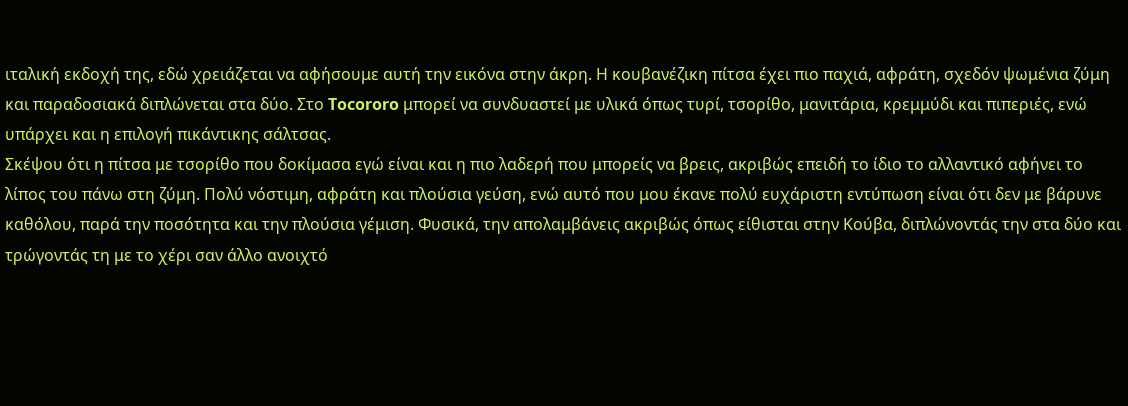ιταλική εκδοχή της, εδώ χρειάζεται να αφήσουμε αυτή την εικόνα στην άκρη. Η κουβανέζικη πίτσα έχει πιο παχιά, αφράτη, σχεδόν ψωμένια ζύμη και παραδοσιακά διπλώνεται στα δύο. Στο Tocororo μπορεί να συνδυαστεί με υλικά όπως τυρί, τσορίθο, μανιτάρια, κρεμμύδι και πιπεριές, ενώ υπάρχει και η επιλογή πικάντικης σάλτσας.
Σκέψου ότι η πίτσα με τσορίθο που δοκίμασα εγώ είναι και η πιο λαδερή που μπορείς να βρεις, ακριβώς επειδή το ίδιο το αλλαντικό αφήνει το λίπος του πάνω στη ζύμη. Πολύ νόστιμη, αφράτη και πλούσια γεύση, ενώ αυτό που μου έκανε πολύ ευχάριστη εντύπωση είναι ότι δεν με βάρυνε καθόλου, παρά την ποσότητα και την πλούσια γέμιση. Φυσικά, την απολαμβάνεις ακριβώς όπως είθισται στην Κούβα, διπλώνοντάς την στα δύο και τρώγοντάς τη με το χέρι σαν άλλο ανοιχτό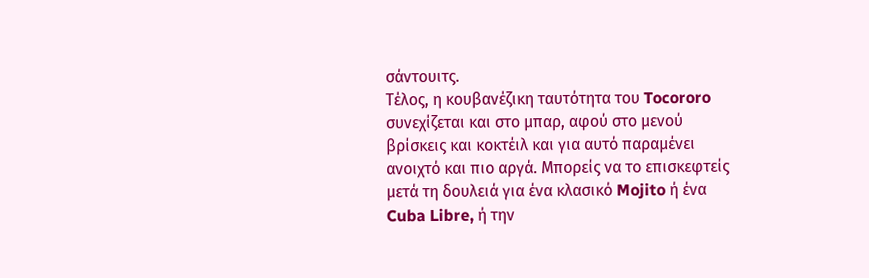σάντουιτς.
Τέλος, η κουβανέζικη ταυτότητα του Tocororo συνεχίζεται και στο μπαρ, αφού στο μενού βρίσκεις και κοκτέιλ και για αυτό παραμένει ανοιχτό και πιο αργά. Μπορείς να το επισκεφτείς μετά τη δουλειά για ένα κλασικό Mojito ή ένα Cuba Libre, ή την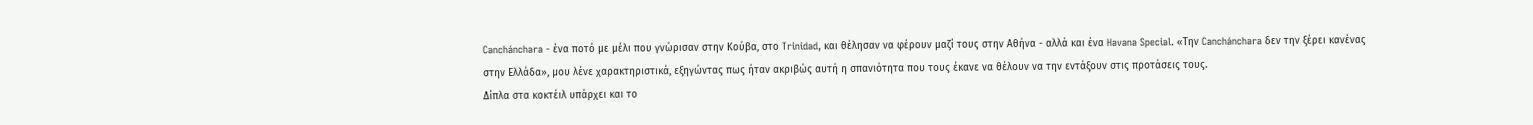Canchánchara - ένα ποτό με μέλι που γνώρισαν στην Κούβα, στο Trinidad, και θέλησαν να φέρουν μαζί τους στην Αθήνα - αλλά και ένα Havana Special. «Την Canchánchara δεν την ξέρει κανένας στην Ελλάδα», μου λένε χαρακτηριστικά, εξηγώντας πως ήταν ακριβώς αυτή η σπανιότητα που τους έκανε να θέλουν να την εντάξουν στις προτάσεις τους.
Δίπλα στα κοκτέιλ υπάρχει και το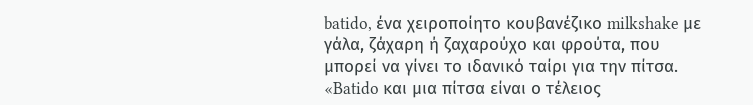batido, ένα χειροποίητο κουβανέζικο milkshake με γάλα, ζάχαρη ή ζαχαρούχο και φρούτα, που μπορεί να γίνει το ιδανικό ταίρι για την πίτσα. «Batido και μια πίτσα είναι ο τέλειος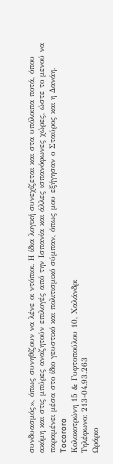συνδυασμός», όπως συνηθίζουν να λένε οι ντόπιοι. Η ίδια λογική συνεχίζεται και στα υπόλοιπα ποτά, όπου ακόμη και στις μπύρες αναζητούν επιλογές από την Ισπανία και άλλες ισπανόφωνες χώρες, ώστε το μενού να παραμένει μέσα στο ίδιο γευστικό και πολιτισμικό σύμπαν, όπως μου εξήγησαν ο Σταύρος και η Δανάη.
Tocororo
Κολοκοτρώνη 15 & Γυφτοπούλου 10, Χαλάνδρι
Τηλέφωνο: 213-04.93.263
Ωράριο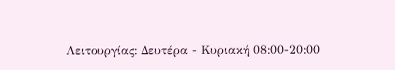Λειτουργίας: Δευτέρα - Κυριακή 08:00-20:00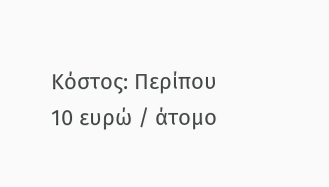Κόστος: Περίπου 10 ευρώ / άτομο